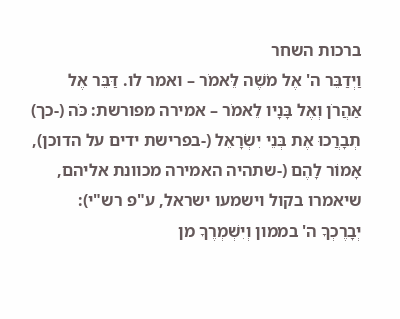ברכות השחר
וַיְדַבֵּר ה' אֶל מֹשֶׁה לֵּאמֹר – ואמר לו. דַּבֵּר אֶל אַהֲרֹן וְאֶל בָּנָיו לֵאמֹר – אמירה מפורשת: כֹּה (-כך) תְבָרֲכוּ אֶת בְּנֵי יִשְׂרָאֵל (-בפרישת ידים על הדוכן), אָמוֹר לָהֶם (-שתהיה האמירה מכוונת אליהם, שיאמרו בקול וישמעו ישראל, ע"פ רש"י):
יְבָרֶכְךָ ה' בממון וְיִשְׁמְרֶךָ מן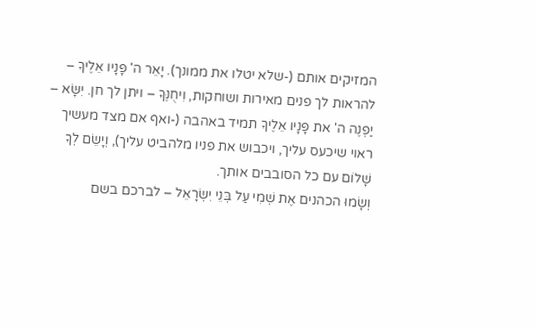המזיקים אותם (-שלא יטלו את ממונך). יָאֵר ה' פָּנָיו אֵלֶיךָ – להראות לך פנים מאירות ושוחקות, וִיחֻנֶּךָּ – ויתן לך חן. יִשָּׂא – יַפְנֶה ה' את פָּנָיו אֵלֶיךָ תמיד באהבה (-ואף אם מצד מעשיך ראוי שיכעס עליך, ויכבוש את פניו מלהביט עליך), וְיָשֵׂם לְךָ שָׁלוֹם עם כל הסובבים אותך.
וְשָׂמוּ הכהנים אֶת שְׁמִי עַל בְּנֵי יִשְׂרָאֵל – לברכם בשם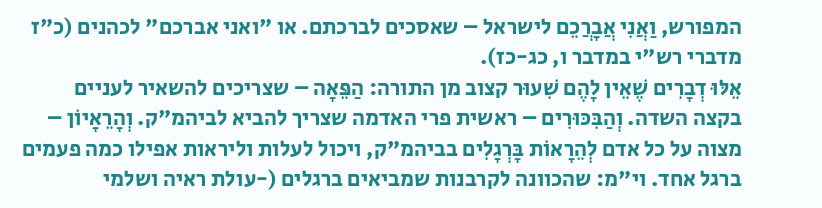המפורש, וַאֲנִי אֲבָרֲכֵם לישראל – שאסכים לברכתם. או "ואני אברכם" לכהנים (כ"ז מדברי רש"י במדבר ו, כג-כז).
אֵלּוּ דְבָרִים שֶׁאֵין לָהֶם שִׁעוּר קצוב מן התורה: הַפֵּאָה – שצריכים להשאיר לעניים בקצה השדה. וְהַבִּכּוּרִים – ראשית פרי האדמה שצריך להביא לביהמ"ק. וְהָרֵאָיוֹן – מצוה על כל אדם לְהֵרָאוֹת בָּרְגָלִים בביהמ"ק, ויכול לעלות וליראות אפילו כמה פעמים ברגל אחד. וי"מ: שהכוונה לקרבנות שמביאים ברגלים (-עולת ראיה ושלמי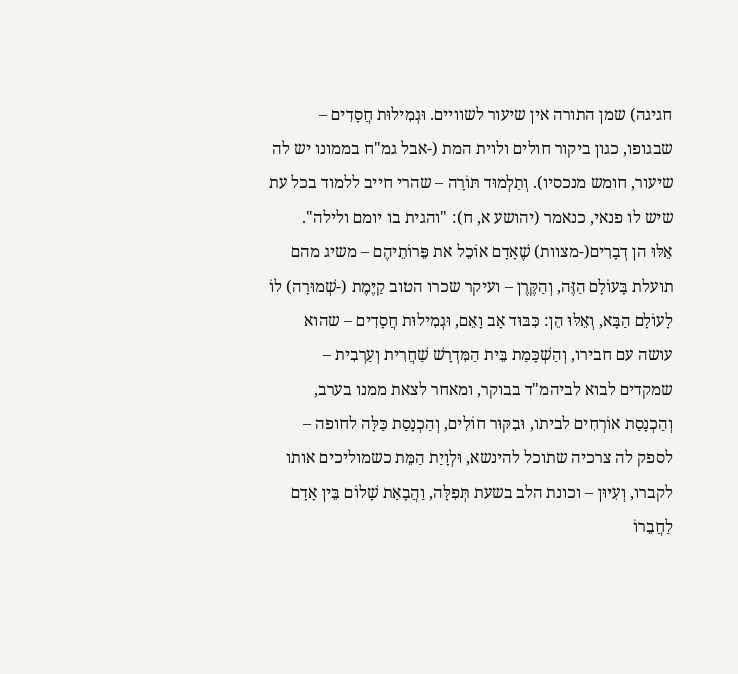חגיגה) שמן התורה אין שיעור לשוויים. וּגְמִילוּת חֲסָדִים – שבגופו, כגון ביקור חולים ולוית המת (-אבל גמ"ח בממונו יש לה שיעור, חומש מנכסיו). וְתַלְמוּד תּוֹרָה – שהרי חייב ללמוד בכל עת שיש לו פנאי, כנאמר (יהושע א, ח): "והגית בו יומם ולילה".
אֵלּוּ הן דְבָרִים(-מצוות) שֶׁאָדָם אוֹכֵל את פֵּרוֹתֵיהֶם – משיג מהם תועלת בָּעוֹלָם הַזֶּה, וְהַקֶּרֶן – ועיקר שכרו הטוב קַיֶּמֶת (-שְׁמוּרָה) לוֹ לָעוֹלָם הַבָּא, וְאֵלּוּ הֵן: כִּבּוּד אָב וָאֵם, וּגְמִילוּת חֲסָדִים – שהוא עושה עם חבירו, וְהַשְׁכָּמַת בֵּית הַמִּדְרָשׁ שַׁחֲרִית וְעַרְבִית – שמקדים לבוא לביהמ"ד בבוקר, ומאחר לצאת ממנו בערב, וְהַכְנָסַת אוֹרְחִים לביתו, וּבִקּוּר חוֹלִים, וְהַכְנָסַת כַּלָּה לחופה – לספק לה צרכיה שתוכל להינשא, וּלְוָיַת הַמֵּת כשמוליכים אותו לקברו, וְעִיּוּן – וכונת הלב בשעת תְּפִלָּה, וַהֲבָאַת שָׁלוֹם בֵּין אָדָם לַחֲבֵרוֹ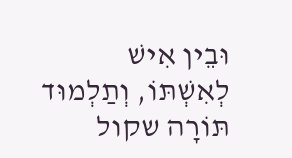וּבֵין אִישׁ לְאִשְׁתּוֹ, וְתַלְמוּד תּוֹרָה שקול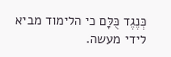כְּנֶגֶד כֻּלָּם כי הלימוד מביא לידי מעשה.